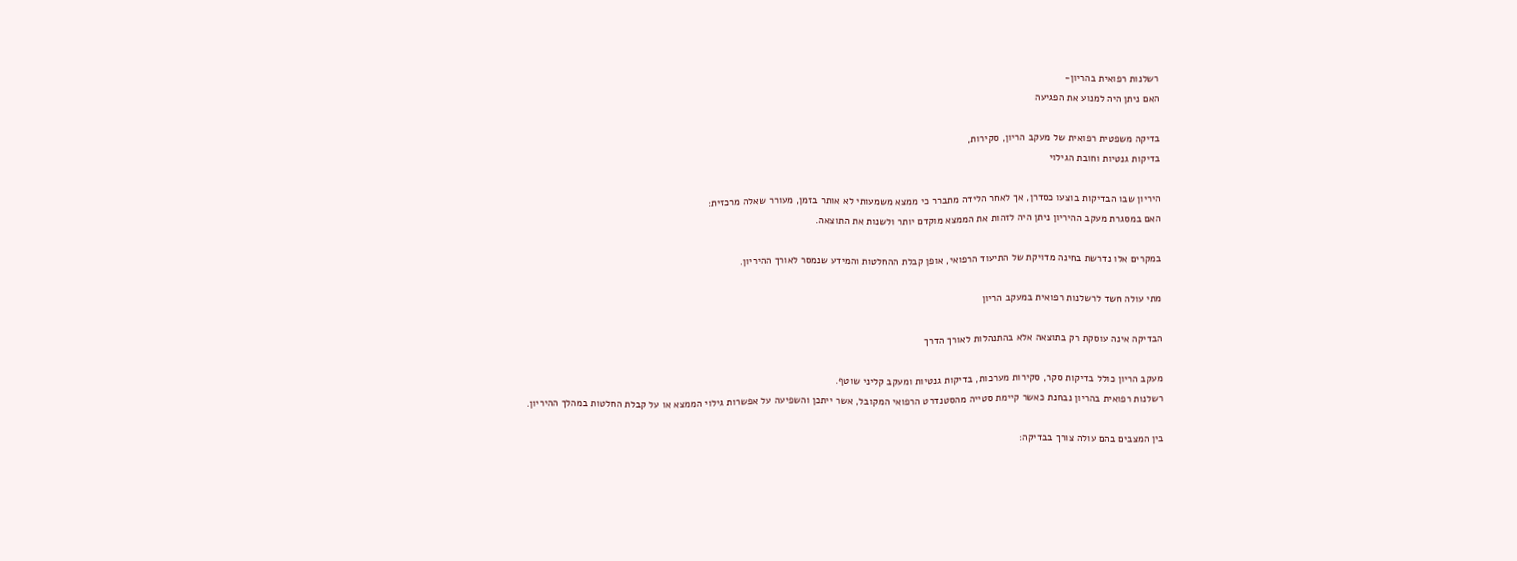רשלנות רפואית בהריון-
האם ניתן היה למנוע את הפגיעה

בדיקה משפטית רפואית של מעקב הריון, סקירות,
בדיקות גנטיות וחובת הגילוי

היריון שבו הבדיקות בוצעו כסדרן, אך לאחר הלידה מתברר כי ממצא משמעותי לא אותר בזמן, מעורר שאלה מרכזית:
האם במסגרת מעקב ההיריון ניתן היה לזהות את הממצא מוקדם יותר ולשנות את התוצאה.

במקרים אלו נדרשת בחינה מדויקת של התיעוד הרפואי, אופן קבלת ההחלטות והמידע שנמסר לאורך ההיריון.

מתי עולה חשד לרשלנות רפואית במעקב הריון

הבדיקה אינה עוסקת רק בתוצאה אלא בהתנהלות לאורך הדרך

מעקב הריון כולל בדיקות סקר, סקירות מערכות, בדיקות גנטיות ומעקב קליני שוטף.
רשלנות רפואית בהריון נבחנת כאשר קיימת סטייה מהסטנדרט הרפואי המקובל, אשר ייתכן והשפיעה על אפשרות גילוי הממצא או על קבלת החלטות במהלך ההיריון.

בין המצבים בהם עולה צורך בבדיקה: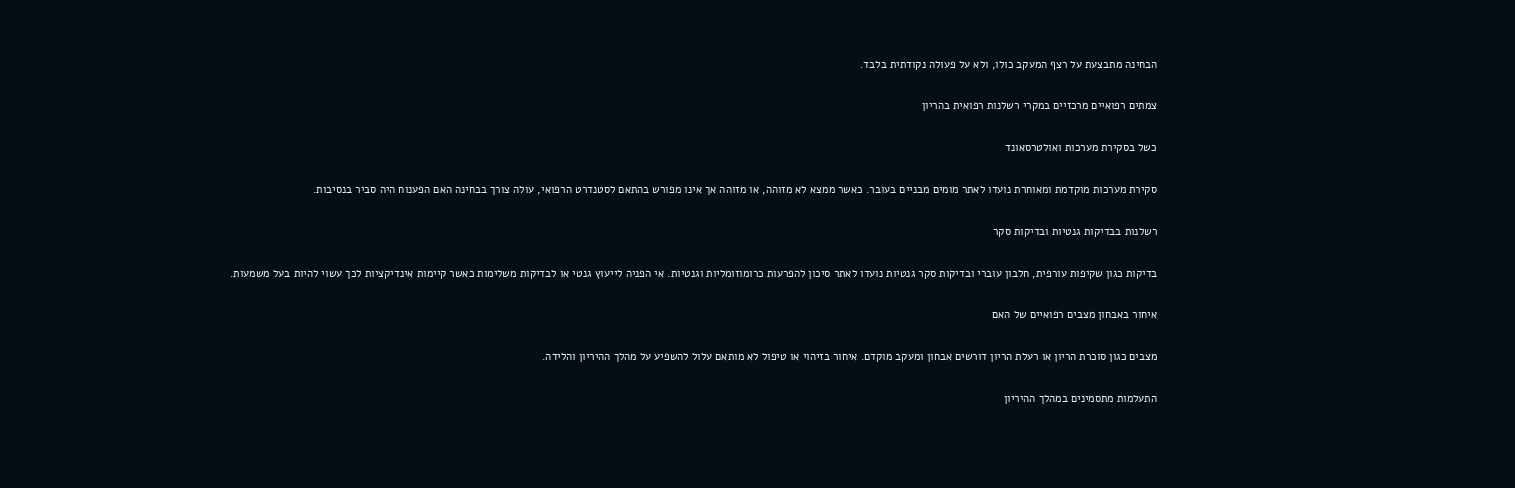הבחינה מתבצעת על רצף המעקב כולו, ולא על פעולה נקודתית בלבד.

צמתים רפואיים מרכזיים במקרי רשלנות רפואית בהריון

כשל בסקירת מערכות ואולטרסאונד

סקירת מערכות מוקדמת ומאוחרת נועדו לאתר מומים מבניים בעובר. כאשר ממצא לא מזוהה, או מזוהה אך אינו מפורש בהתאם לסטנדרט הרפואי, עולה צורך בבחינה האם הפענוח היה סביר בנסיבות.

רשלנות בבדיקות גנטיות ובדיקות סקר

בדיקות כגון שקיפות עורפית, חלבון עוברי ובדיקות סקר גנטיות נועדו לאתר סיכון להפרעות כרומוזומליות וגנטיות. אי הפניה לייעוץ גנטי או לבדיקות משלימות כאשר קיימות אינדיקציות לכך עשוי להיות בעל משמעות.

איחור באבחון מצבים רפואיים של האם

מצבים כגון סוכרת הריון או רעלת הריון דורשים אבחון ומעקב מוקדם. איחור בזיהוי או טיפול לא מותאם עלול להשפיע על מהלך ההיריון והלידה.

התעלמות מתסמינים במהלך ההיריון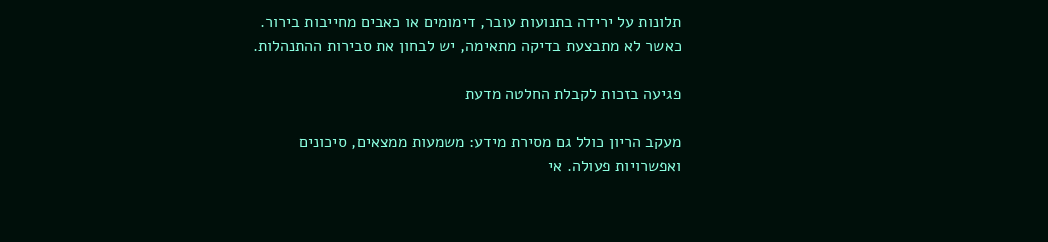תלונות על ירידה בתנועות עובר, דימומים או כאבים מחייבות בירור. כאשר לא מתבצעת בדיקה מתאימה, יש לבחון את סבירות ההתנהלות.

פגיעה בזכות לקבלת החלטה מדעת

מעקב הריון כולל גם מסירת מידע: משמעות ממצאים, סיכונים ואפשרויות פעולה. אי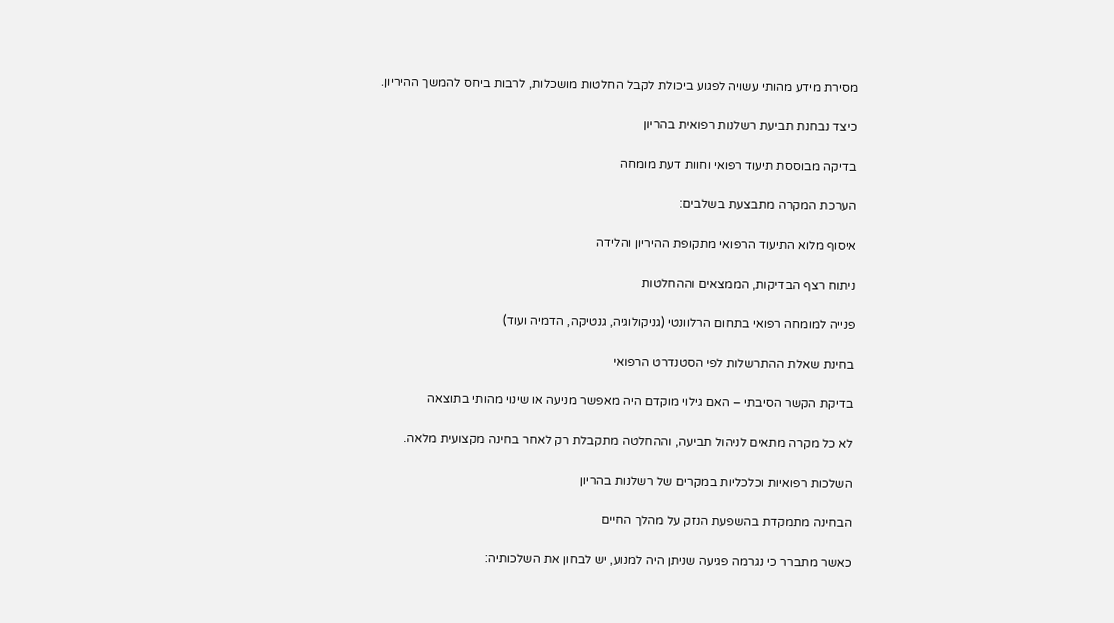מסירת מידע מהותי עשויה לפגוע ביכולת לקבל החלטות מושכלות, לרבות ביחס להמשך ההיריון.

כיצד נבחנת תביעת רשלנות רפואית בהריון

בדיקה מבוססת תיעוד רפואי וחוות דעת מומחה

הערכת המקרה מתבצעת בשלבים:

איסוף מלוא התיעוד הרפואי מתקופת ההיריון והלידה

ניתוח רצף הבדיקות, הממצאים וההחלטות

פנייה למומחה רפואי בתחום הרלוונטי (גניקולוגיה, גנטיקה, הדמיה ועוד)

בחינת שאלת ההתרשלות לפי הסטנדרט הרפואי

בדיקת הקשר הסיבתי – האם גילוי מוקדם היה מאפשר מניעה או שינוי מהותי בתוצאה

לא כל מקרה מתאים לניהול תביעה, וההחלטה מתקבלת רק לאחר בחינה מקצועית מלאה.

השלכות רפואיות וכלכליות במקרים של רשלנות בהריון

הבחינה מתמקדת בהשפעת הנזק על מהלך החיים

כאשר מתברר כי נגרמה פגיעה שניתן היה למנוע, יש לבחון את השלכותיה: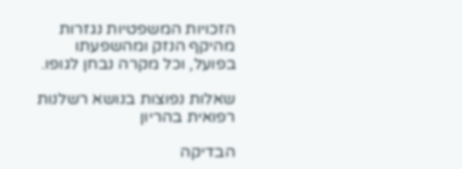הזכויות המשפטיות נגזרות מהיקף הנזק ומהשפעתו בפועל, וכל מקרה נבחן לגופו.

שאלות נפוצות בנושא רשלנות רפואית בהריון

הבדיקה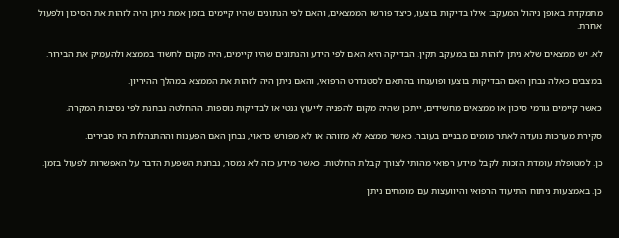מתמקדת באופן ניהול המעקב: אילו בדיקות בוצעו, כיצד פורשו הממצאים, והאם לפי הנתונים שהיו קיימים בזמן אמת ניתן היה לזהות את הסיכון ולפעול אחרת.

לא. יש ממצאים שלא ניתן לזהות גם במעקב תקין. הבדיקה היא האם לפי הידע והנתונים שהיו קיימים, היה מקום לחשוד בממצא ולהעמיק את הבירור.

במצבים כאלה נבחן האם הבדיקות בוצעו ופוענחו בהתאם לסטנדרט הרפואי, והאם ניתן היה לזהות את הממצא במהלך ההיריון.

כאשר קיימים גורמי סיכון או ממצאים מחשידים, ייתכן שהיה מקום להפניה לייעוץ גנטי או לבדיקות נוספות. ההחלטה נבחנת לפי נסיבות המקרה.

סקירת מערכות נועדה לאתר מומים מבניים בעובר. כאשר ממצא לא מזוהה או לא מפורש כראוי, נבחן האם הפענוח וההתנהלות היו סבירים.

כן. למטופלת עומדת הזכות לקבל מידע רפואי מהותי לצורך קבלת החלטות. כאשר מידע כזה לא נמסר, נבחנת השפעת הדבר על האפשרות לפעול בזמן.

כן. באמצעות ניתוח התיעוד הרפואי והיוועצות עם מומחים ניתן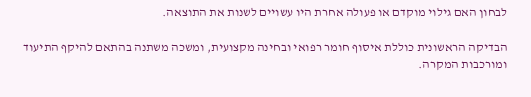לבחון האם גילוי מוקדם או פעולה אחרת היו עשויים לשנות את התוצאה.

הבדיקה הראשונית כוללת איסוף חומר רפואי ובחינה מקצועית, ומשכה משתנה בהתאם להיקף התיעוד ומורכבות המקרה.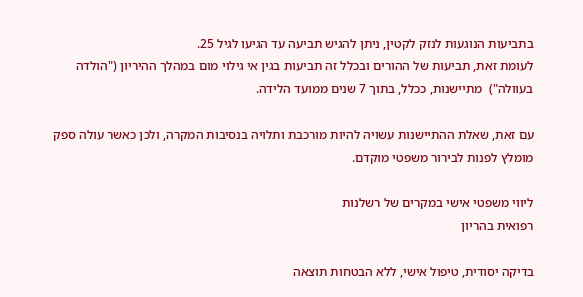בתביעות הנוגעות לנזק לקטין, ניתן להגיש תביעה עד הגיעו לגיל 25.
לעומת זאת, תביעות של ההורים ובכלל זה תביעות בגין אי גילוי מום במהלך ההיריון ("הולדה בעוולה")  מתיישנות, ככלל, בתוך 7 שנים ממועד הלידה.

עם זאת, שאלת ההתיישנות עשויה להיות מורכבת ותלויה בנסיבות המקרה, ולכן כאשר עולה ספק מומלץ לפנות לבירור משפטי מוקדם.

ליווי משפטי אישי במקרים של רשלנות
רפואית בהריון

בדיקה יסודית, טיפול אישי, ללא הבטחות תוצאה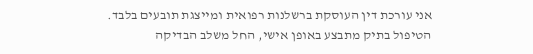אני עורכת דין העוסקת ברשלנות רפואית ומייצגת תובעים בלבד.
הטיפול בתיק מתבצע באופן אישי, החל משלב הבדיקה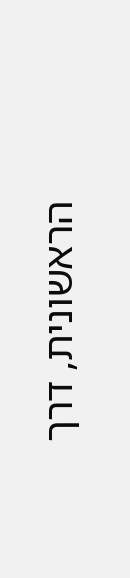הראשונית, דרך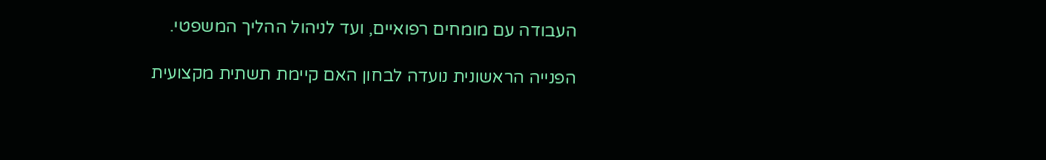העבודה עם מומחים רפואיים, ועד לניהול ההליך המשפטי.

הפנייה הראשונית נועדה לבחון האם קיימת תשתית מקצועית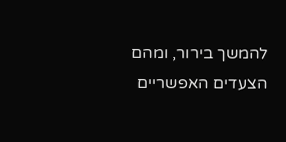להמשך בירור, ומהם הצעדים האפשריים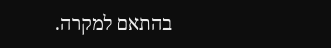בהתאם למקרה.